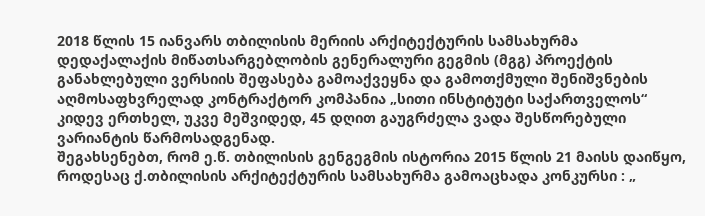2018 წლის 15 იანვარს თბილისის მერიის არქიტექტურის სამსახურმა დედაქალაქის მიწათსარგებლობის გენერალური გეგმის (მგგ) პროექტის განახლებული ვერსიის შეფასება გამოაქვეყნა და გამოთქმული შენიშვნების აღმოსაფხვრელად კონტრაქტორ კომპანია „სითი ინსტიტუტი საქართველოს“ კიდევ ერთხელ, უკვე მეშვიდედ, 45 დღით გაუგრძელა ვადა შესწორებული ვარიანტის წარმოსადგენად.
შეგახსენებთ, რომ ე.წ. თბილისის გენგეგმის ისტორია 2015 წლის 21 მაისს დაიწყო, როდესაც ქ.თბილისის არქიტექტურის სამსახურმა გამოაცხადა კონკურსი : „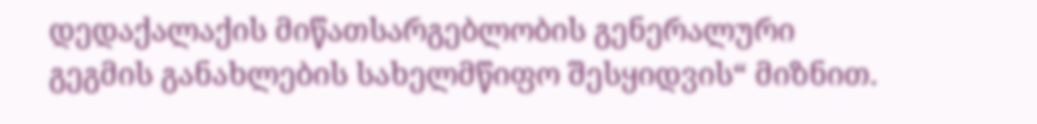დედაქალაქის მიწათსარგებლობის გენერალური გეგმის განახლების სახელმწიფო შესყიდვის“ მიზნით.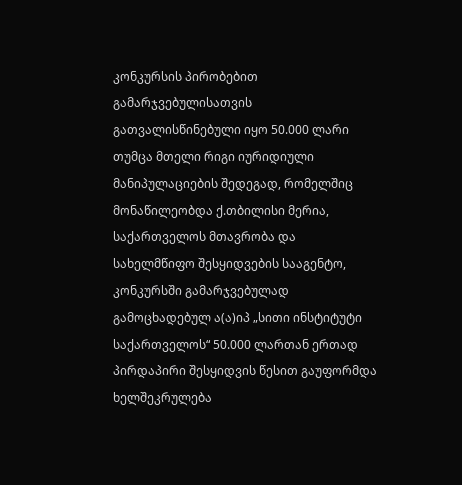კონკურსის პირობებით გამარჯვებულისათვის გათვალისწინებული იყო 50.000 ლარი თუმცა მთელი რიგი იურიდიული მანიპულაციების შედეგად, რომელშიც მონაწილეობდა ქ.თბილისი მერია, საქართველოს მთავრობა და სახელმწიფო შესყიდვების სააგენტო, კონკურსში გამარჯვებულად გამოცხადებულ ა(ა)იპ „სითი ინსტიტუტი საქართველოს“ 50.000 ლართან ერთად პირდაპირი შესყიდვის წესით გაუფორმდა ხელშეკრულება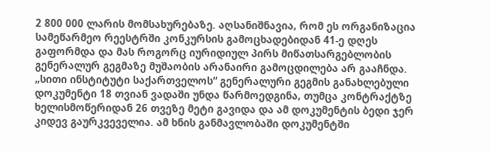2 800 000 ლარის მომსახურებაზე. აღსანიშნავია, რომ ეს ორგანიზაცია სამეწარმეო რეესტრში კონკურსის გამოცხადებიდან 41-ე დღეს გაფორმდა და მას როგორც იურიდიულ პირს მიწათსარგებლობის გენერალურ გეგმაზე მუშაობის არანაირი გამოცდილება არ გააჩნდა.
„სითი ინსტიტუტი საქართველოს“ გენერალური გეგმის განახლებული დოკუმენტი 18 თვიან ვადაში უნდა წარმოედგინა, თუმცა კონტრაქტზე ხელისმოწერიდან 26 თვეზე მეტი გავიდა და ამ დოკუმენტის ბედი ჯერ კიდევ გაურკვეველია. ამ ხნის განმავლობაში დოკუმენტში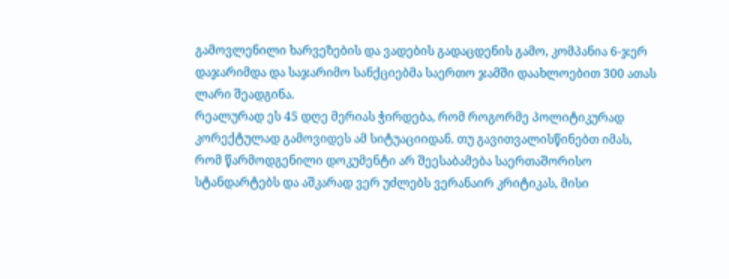გამოვლენილი ხარვეზების და ვადების გადაცდენის გამო, კომპანია 6-ჯერ დაჯარიმდა და საჯარიმო სანქციებმა საერთო ჯამში დაახლოებით 300 ათას ლარი შეადგინა.
რეალურად ეს 45 დღე მერიას ჭირდება, რომ როგორმე პოლიტიკურად კორექტულად გამოვიდეს ამ სიტუაციიდან. თუ გავითვალისწინებთ იმას, რომ წარმოდგენილი დოკუმენტი არ შეესაბამება საერთაშორისო სტანდარტებს და აშკარად ვერ უძლებს ვერანაირ კრიტიკას, მისი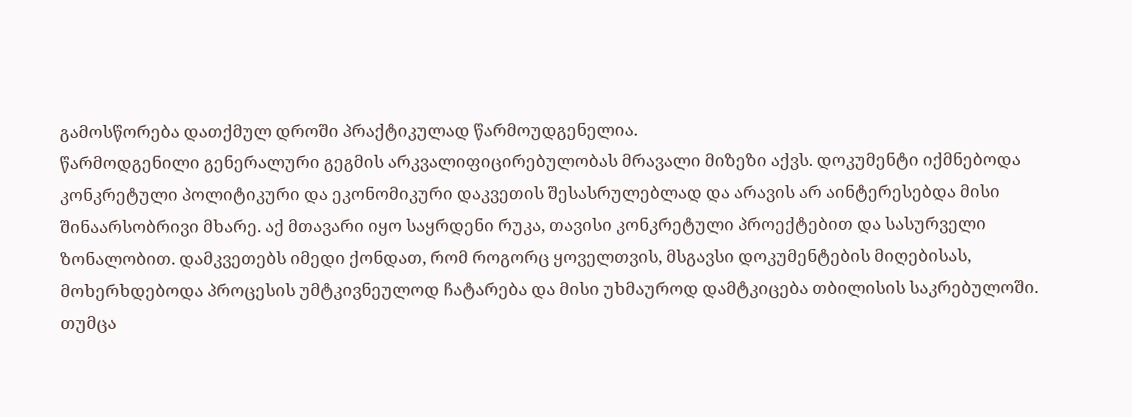გამოსწორება დათქმულ დროში პრაქტიკულად წარმოუდგენელია.
წარმოდგენილი გენერალური გეგმის არკვალიფიცირებულობას მრავალი მიზეზი აქვს. დოკუმენტი იქმნებოდა კონკრეტული პოლიტიკური და ეკონომიკური დაკვეთის შესასრულებლად და არავის არ აინტერესებდა მისი შინაარსობრივი მხარე. აქ მთავარი იყო საყრდენი რუკა, თავისი კონკრეტული პროექტებით და სასურველი ზონალობით. დამკვეთებს იმედი ქონდათ, რომ როგორც ყოველთვის, მსგავსი დოკუმენტების მიღებისას, მოხერხდებოდა პროცესის უმტკივნეულოდ ჩატარება და მისი უხმაუროდ დამტკიცება თბილისის საკრებულოში. თუმცა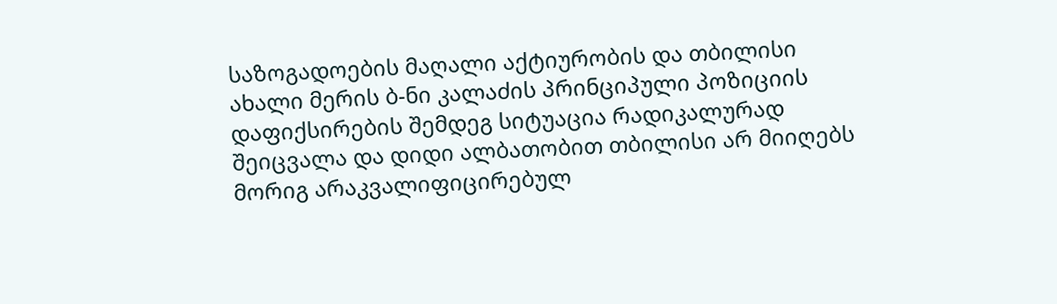საზოგადოების მაღალი აქტიურობის და თბილისი ახალი მერის ბ-ნი კალაძის პრინციპული პოზიციის დაფიქსირების შემდეგ სიტუაცია რადიკალურად შეიცვალა და დიდი ალბათობით თბილისი არ მიიღებს მორიგ არაკვალიფიცირებულ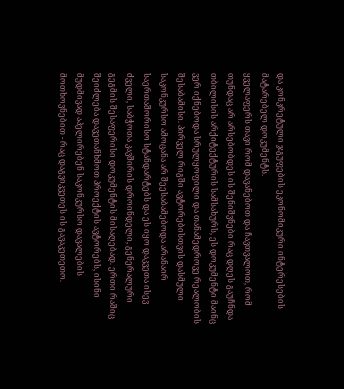და კონკრეტული ჯგუფების ეკონომიკური ინტერესების მატარებელ დოკუმენტს.
ყველაფერს თავი რომ დავანებოთ და ჩავთვალოთ, რომ თუნდაც არ არსებობდეს ის შენიშვნები რაც დღეს გაუჩნდა თბილისის არქიტექტურის სამსახურს, ეს დოკუმენტი მაინც ვერ იქნებოდა სრულყოფილი და თანამედროვე რეალობის შესაბამისი. პირველ რიგში ავტორებისთვის დასმული საკონკურსო ამოცანა არ შეესაბამებოდა არანაირ საერთაშორისო სტანდარტებს და ეს იყო დაკვეთა ისევ ძველი, საბჭოთა კავშირის დროინდელი, გენერალური გეგმის შესაფერისი დოკუმენტის მისაღებად. ერთი რაშიც შეიძლება დავეთანხმოთ პროექტის ავტორებს, ისინი მუდმივად აპელირებენ საკონკურსო დავალების მოთხოვნებით - რაც დაგვიკვეთეს ის გავაკეთეთო.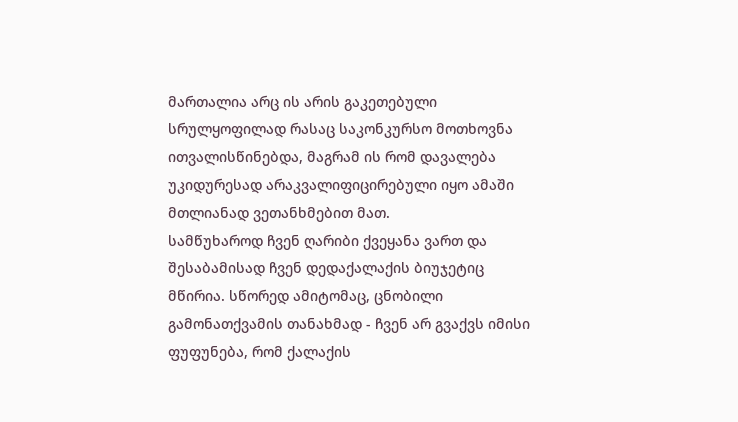მართალია არც ის არის გაკეთებული სრულყოფილად რასაც საკონკურსო მოთხოვნა ითვალისწინებდა, მაგრამ ის რომ დავალება უკიდურესად არაკვალიფიცირებული იყო ამაში მთლიანად ვეთანხმებით მათ.
სამწუხაროდ ჩვენ ღარიბი ქვეყანა ვართ და შესაბამისად ჩვენ დედაქალაქის ბიუჯეტიც მწირია. სწორედ ამიტომაც, ცნობილი გამონათქვამის თანახმად - ჩვენ არ გვაქვს იმისი ფუფუნება, რომ ქალაქის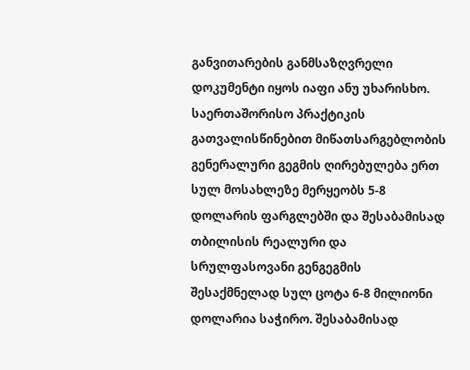განვითარების განმსაზღვრელი დოკუმენტი იყოს იაფი ანუ უხარისხო.
საერთაშორისო პრაქტიკის გათვალისწინებით მიწათსარგებლობის გენერალური გეგმის ღირებულება ერთ სულ მოსახლეზე მერყეობს 5-8 დოლარის ფარგლებში და შესაბამისად თბილისის რეალური და სრულფასოვანი გენგეგმის შესაქმნელად სულ ცოტა 6-8 მილიონი დოლარია საჭირო. შესაბამისად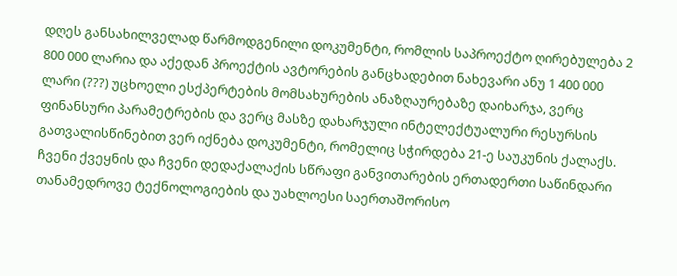დღეს განსახილველად წარმოდგენილი დოკუმენტი, რომლის საპროექტო ღირებულება 2 800 000 ლარია და აქედან პროექტის ავტორების განცხადებით ნახევარი ანუ 1 400 000 ლარი (???) უცხოელი ესქპერტების მომსახურების ანაზღაურებაზე დაიხარჯა, ვერც ფინანსური პარამეტრების და ვერც მასზე დახარჯული ინტელექტუალური რესურსის გათვალისწინებით ვერ იქნება დოკუმენტი, რომელიც სჭირდება 21-ე საუკუნის ქალაქს.
ჩვენი ქვეყნის და ჩვენი დედაქალაქის სწრაფი განვითარების ერთადერთი საწინდარი თანამედროვე ტექნოლოგიების და უახლოესი საერთაშორისო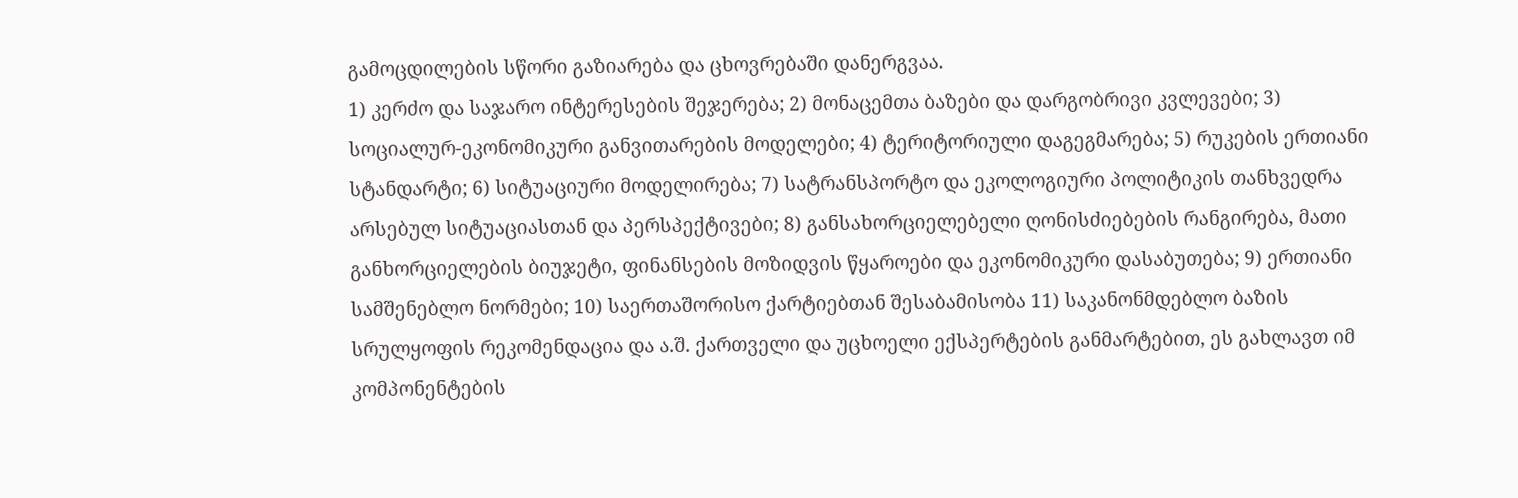გამოცდილების სწორი გაზიარება და ცხოვრებაში დანერგვაა.
1) კერძო და საჯარო ინტერესების შეჯერება; 2) მონაცემთა ბაზები და დარგობრივი კვლევები; 3) სოციალურ-ეკონომიკური განვითარების მოდელები; 4) ტერიტორიული დაგეგმარება; 5) რუკების ერთიანი სტანდარტი; 6) სიტუაციური მოდელირება; 7) სატრანსპორტო და ეკოლოგიური პოლიტიკის თანხვედრა არსებულ სიტუაციასთან და პერსპექტივები; 8) განსახორციელებელი ღონისძიებების რანგირება, მათი განხორციელების ბიუჯეტი, ფინანსების მოზიდვის წყაროები და ეკონომიკური დასაბუთება; 9) ერთიანი სამშენებლო ნორმები; 10) საერთაშორისო ქარტიებთან შესაბამისობა 11) საკანონმდებლო ბაზის სრულყოფის რეკომენდაცია და ა.შ. ქართველი და უცხოელი ექსპერტების განმარტებით, ეს გახლავთ იმ კომპონენტების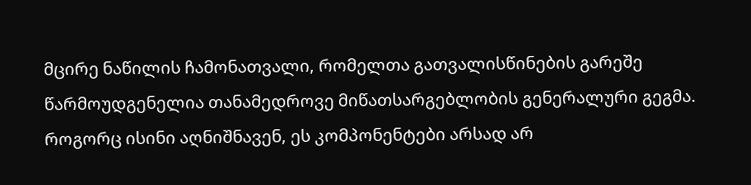მცირე ნაწილის ჩამონათვალი, რომელთა გათვალისწინების გარეშე წარმოუდგენელია თანამედროვე მიწათსარგებლობის გენერალური გეგმა. როგორც ისინი აღნიშნავენ, ეს კომპონენტები არსად არ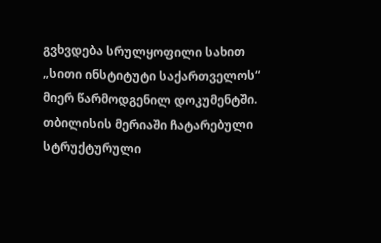გვხვდება სრულყოფილი სახით „სითი ინსტიტუტი საქართველოს“ მიერ წარმოდგენილ დოკუმენტში.
თბილისის მერიაში ჩატარებული სტრუქტურული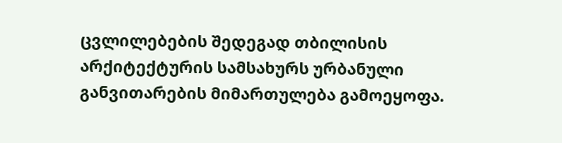ცვლილებების შედეგად თბილისის არქიტექტურის სამსახურს ურბანული განვითარების მიმართულება გამოეყოფა.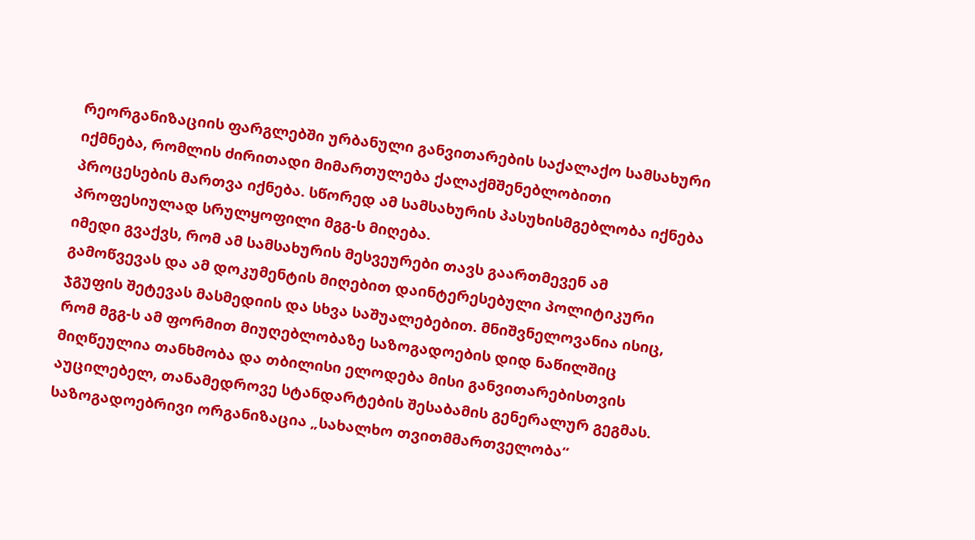რეორგანიზაციის ფარგლებში ურბანული განვითარების საქალაქო სამსახური იქმნება, რომლის ძირითადი მიმართულება ქალაქმშენებლობითი პროცესების მართვა იქნება. სწორედ ამ სამსახურის პასუხისმგებლობა იქნება პროფესიულად სრულყოფილი მგგ-ს მიღება.
იმედი გვაქვს, რომ ამ სამსახურის მესვეურები თავს გაართმევენ ამ გამოწვევას და ამ დოკუმენტის მიღებით დაინტერესებული პოლიტიკური ჯგუფის შეტევას მასმედიის და სხვა საშუალებებით. მნიშვნელოვანია ისიც, რომ მგგ-ს ამ ფორმით მიუღებლობაზე საზოგადოების დიდ ნაწილშიც მიღწეულია თანხმობა და თბილისი ელოდება მისი განვითარებისთვის აუცილებელ, თანამედროვე სტანდარტების შესაბამის გენერალურ გეგმას.
საზოგადოებრივი ორგანიზაცია „სახალხო თვითმმართველობა“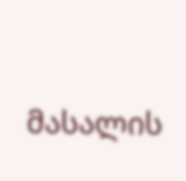მასალის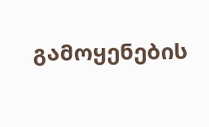გამოყენების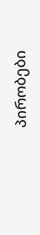პირობები